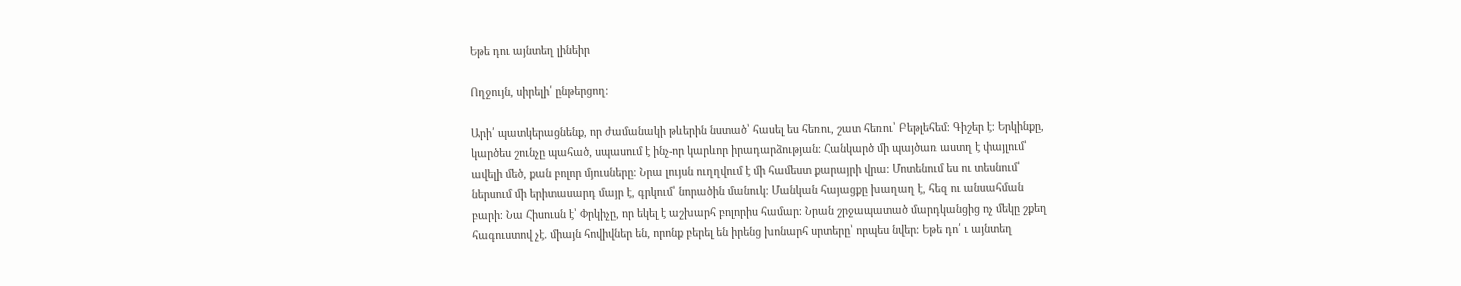Եթե դու այնտեղ լինեիր

Ողջույն, սիրելի՛ ընթերցող։

Արի՛ պատկերացնենք, որ ժամանակի թևերին նստած՝ հասել ես հեռու, շատ հեռու՝ Բեթլեհեմ։ Գիշեր է։ Երկինքը, կարծես շունչը պահած, սպասում է ինչ-որ կարևոր իրադարձության։ Հանկարծ մի պայծառ աստղ է փայլում՝ ավելի մեծ, քան բոլոր մյուսները։ Նրա լույսն ուղղվում է մի համեստ քարայրի վրա։ Մոտենում ես ու տեսնում՝ ներսում մի երիտասարդ մայր է, գրկում՝ նորածին մանուկ։ Մանկան հայացքը խաղաղ է, հեզ ու անսահման բարի։ Նա Հիսուսն է՝ Փրկիչը, որ եկել է աշխարհ բոլորիս համար։ Նրան շրջապատած մարդկանցից ոչ մեկը շքեղ հագուստով չէ. միայն հովիվներ են, որոնք բերել են իրենց խոնարհ սրտերը՝ որպես նվեր։ Եթե դո՛ ւ այնտեղ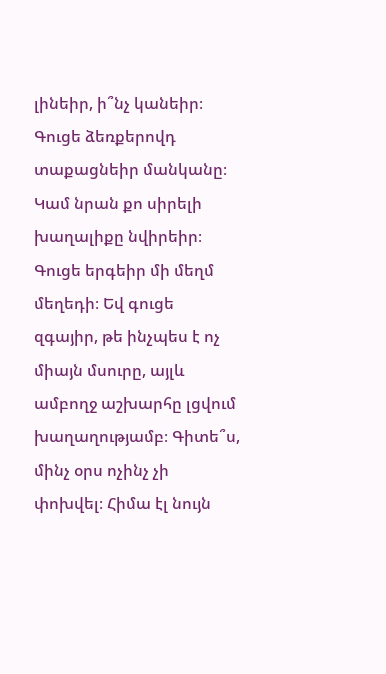լինեիր, ի՞նչ կանեիր։ Գուցե ձեռքերովդ տաքացնեիր մանկանը։ Կամ նրան քո սիրելի խաղալիքը նվիրեիր։ Գուցե երգեիր մի մեղմ մեղեդի։ Եվ գուցե զգայիր, թե ինչպես է ոչ միայն մսուրը, այլև ամբողջ աշխարհը լցվում խաղաղությամբ։ Գիտե՞ս, մինչ օրս ոչինչ չի փոխվել։ Հիմա էլ նույն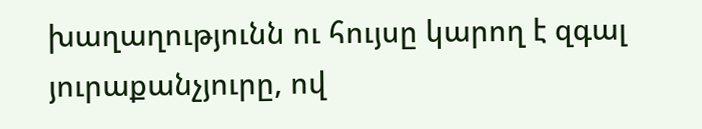խաղաղությունն ու հույսը կարող է զգալ յուրաքանչյուրը, ով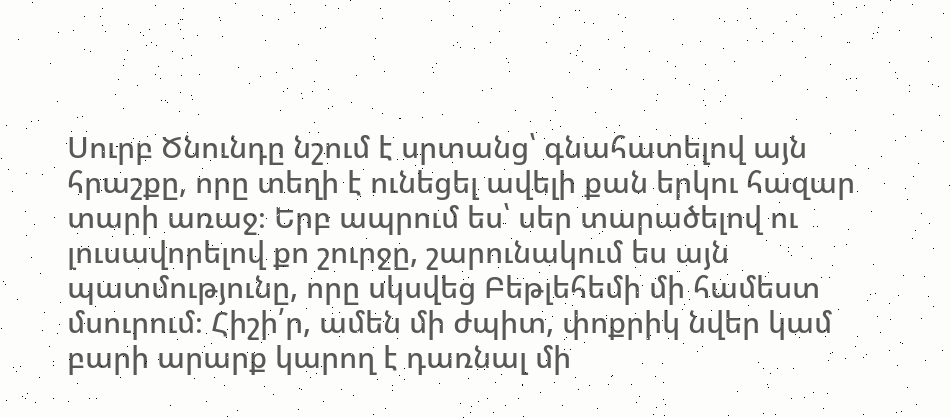Սուրբ Ծնունդը նշում է սրտանց՝ գնահատելով այն հրաշքը, որը տեղի է ունեցել ավելի քան երկու հազար տարի առաջ։ Երբ ապրում ես՝ սեր տարածելով ու լուսավորելով քո շուրջը, շարունակում ես այն պատմությունը, որը սկսվեց Բեթլեհեմի մի համեստ մսուրում։ Հիշի՛ր, ամեն մի ժպիտ, փոքրիկ նվեր կամ բարի արարք կարող է դառնալ մի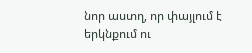նոր աստղ, որ փայլում է երկնքում ու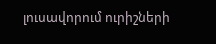լուսավորում ուրիշների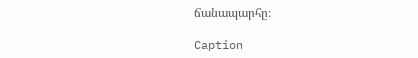ճանապարհը։

Caption